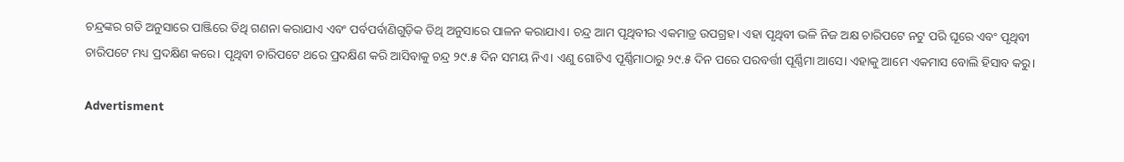ଚନ୍ଦ୍ରଙ୍କର ଗତି ଅନୁସାରେ ପାଞ୍ଜିରେ ତିଥି ଗଣନା କରାଯାଏ ଏବଂ ପର୍ବପର୍ବାଣିଗୁଡ଼ିକ ତିଥି ଅନୁସାରେ ପାଳନ କରାଯାଏ। ଚନ୍ଦ୍ର ଆମ ପୃଥିବୀର ଏକମାତ୍ର ଉପଗ୍ରହ। ଏହା ପୃଥିବୀ ଭଳି ନିଜ ଅକ୍ଷ ଚାରିପଟେ ନଟୁ ପରି ଘୂରେ ଏବଂ ପୃଥିବୀ ଚାରିପଟେ ମଧ୍ୟ ପ୍ରଦକ୍ଷିଣ କରେ। ପୃଥିବୀ ଚାରିପଟେ ଥରେ ପ୍ରଦକ୍ଷିଣ କରି ଆସିବାକୁ ଚନ୍ଦ୍ର ୨୯.୫ ଦିନ ସମୟ ନିଏ। ଏଣୁ ଗୋଟିଏ ପୂର୍ଣ୍ଣିମାଠାରୁ ୨୯.୫ ଦିନ ପରେ ପରବର୍ତ୍ତୀ ପୂର୍ଣ୍ଣିମା ଆସେ। ଏହାକୁ ଆମେ ଏକମାସ ବୋଲି ହିସାବ କରୁ।

Advertisment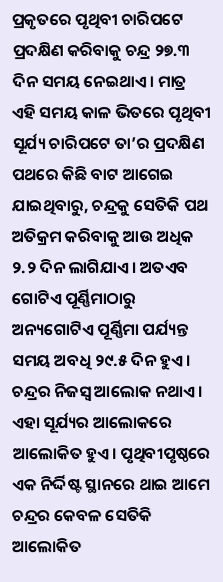ପ୍ରକୃତରେ ପୃଥିବୀ ଚାରିପଟେ ପ୍ରଦକ୍ଷିଣ କରିବାକୁ ଚନ୍ଦ୍ର ୨୭.୩ ଦିନ ସମୟ ନେଇଥାଏ। ମାତ୍ର ଏହି ସମୟ କାଳ ଭିତରେ ପୃଥିବୀ ସୂର୍ଯ୍ୟ ଚାରିପଟେ ତା’ର ପ୍ରଦକ୍ଷିଣ ପଥରେ କିଛି ବାଟ ଆଗେଇ ଯାଇଥିବାରୁ, ଚନ୍ଦ୍ରକୁ ସେତିକି ପଥ ଅତିକ୍ରମ କରିବାକୁ ଆଉ ଅଧିକ ୨.୨ ଦିନ ଲାଗିଯାଏ। ଅତଏବ ଗୋଟିଏ ପୂର୍ଣ୍ଣିମାଠାରୁ ଅନ୍ୟଗୋଟିଏ ପୂର୍ଣ୍ଣିମା ପର୍ଯ୍ୟନ୍ତ ସମୟ ଅବଧି ୨୯.୫ ଦିନ ହୁଏ। ଚନ୍ଦ୍ରର ନିଜସ୍ୱ ଆଲୋକ ନଥାଏ। ଏହା ସୂର୍ଯ୍ୟର ଆଲୋକରେ ଆଲୋକିତ ହୁଏ। ପୃଥିବୀପୃଷ୍ଠରେ ଏକ ନିର୍ଦ୍ଦିଷ୍ଟ ସ୍ଥାନରେ ଥାଇ ଆମେ ଚନ୍ଦ୍ରର କେବଳ ସେତିକି ଆଲୋକିତ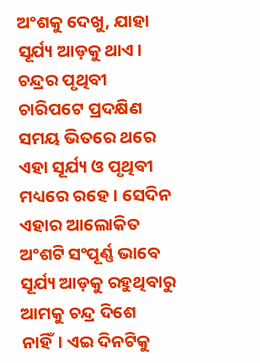ଅଂଶକୁ ଦେଖୁ, ଯାହା ସୂର୍ଯ୍ୟ ଆଡ଼କୁ ଥାଏ। ଚନ୍ଦ୍ରର ପୃଥିବୀ ଚାରିପଟେ ପ୍ରଦକ୍ଷିଣ ସମୟ ଭିତରେ ଥରେ ଏହା ସୂର୍ଯ୍ୟ ଓ ପୃଥିବୀ ମଧ୍ୟରେ ରହେ। ସେଦିନ ଏହାର ଆଲୋକିତ ଅଂଶଟି ସଂପୂର୍ଣ୍ଣ ଭାବେ ସୂର୍ଯ୍ୟ ଆଡ଼କୁ ରହୁଥିବାରୁ ଆମକୁ ଚନ୍ଦ୍ର ଦିଶେ ନାହିଁ। ଏଇ ଦିନଟିକୁ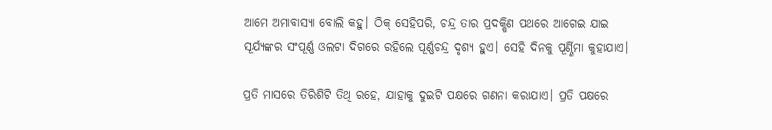ଆମେ ଅମାବାସ୍ୟା ବୋଲି କହୁ। ଠିକ୍ ସେହିପରି, ଚନ୍ଦ୍ର ତାର ପ୍ରଦକ୍ଷିଣ ପଥରେ ଆଗେଇ ଯାଇ ସୂର୍ଯ୍ୟଙ୍କର ସଂପୂର୍ଣ୍ଣ ଓଲଟା ଦିଗରେ ରହିଲେ ପୂର୍ଣ୍ଣଚନ୍ଦ୍ର ଦୃଶ୍ୟ ହୁଏ। ସେହି ଦିନକୁ ପୂର୍ଣ୍ଣିମା କୁହାଯାଏ।

ପ୍ରତି ମାସରେ ତିରିଶିଟି ତିଥି ରହେ, ଯାହାକୁ ଦୁଇଟି ପକ୍ଷରେ ଗଣନା କରାଯାଏ। ପ୍ରତି ପକ୍ଷରେ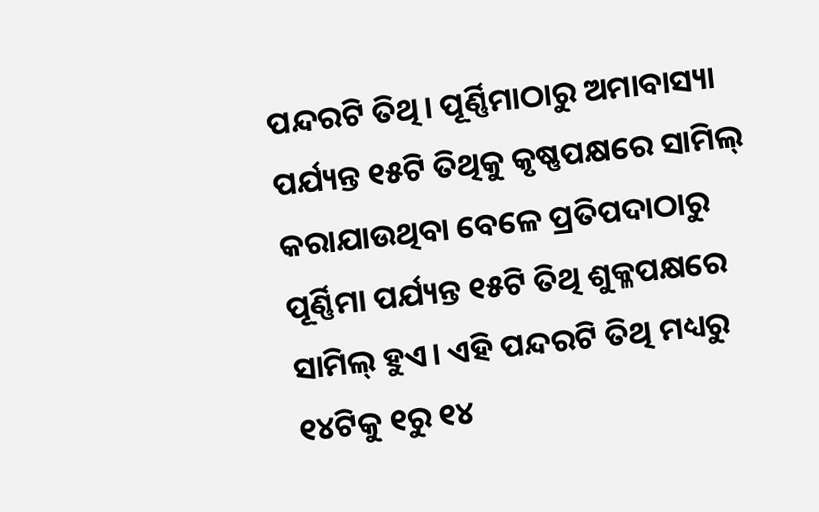ପନ୍ଦରଟି ତିଥି। ପୂର୍ଣ୍ଣିମାଠାରୁ ଅମାବାସ୍ୟା ପର୍ଯ୍ୟନ୍ତ ୧୫ଟି ତିଥିକୁ କୃଷ୍ଣପକ୍ଷରେ ସାମିଲ୍ କରାଯାଉଥିବା ବେଳେ ପ୍ରତିପଦାଠାରୁ ପୂର୍ଣ୍ଣିମା ପର୍ଯ୍ୟନ୍ତ ୧୫ଟି ତିଥି ଶୁକ୍ଳପକ୍ଷରେ ସାମିଲ୍ ହୁଏ। ଏହି ପନ୍ଦରଟି ତିଥି ମଧ୍ୟରୁ ୧୪ଟିକୁ ୧ରୁ ୧୪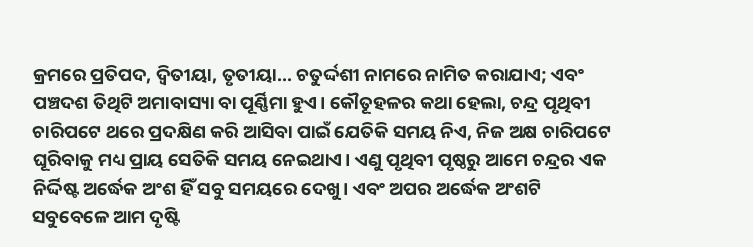କ୍ରମରେ ପ୍ରତିପଦ, ଦ୍ୱିତୀୟା, ତୃତୀୟା... ଚତୁର୍ଦ୍ଦଶୀ ନାମରେ ନାମିତ କରାଯାଏ; ଏବଂ ପଞ୍ଚଦଶ ତିଥିଟି ଅମାବାସ୍ୟା ବା ପୂର୍ଣ୍ଣିମା ହୁଏ। କୌତୂହଳର କଥା ହେଲା, ଚନ୍ଦ୍ର ପୃଥିବୀ ଚାରିପଟେ ଥରେ ପ୍ରଦକ୍ଷିଣ କରି ଆସିବା ପାଇଁ ଯେତିକି ସମୟ ନିଏ, ନିଜ ଅକ୍ଷ ଚାରିପଟେ ଘୂରିବାକୁ ମଧ୍ୟ ପ୍ରାୟ ସେତିକି ସମୟ ନେଇଥାଏ। ଏଣୁ ପୃଥିବୀ ପୃଷ୍ଠରୁ ଆମେ ଚନ୍ଦ୍ରର ଏକ ନିର୍ଦ୍ଦିଷ୍ଟ ଅର୍ଦ୍ଧେକ ଅଂଶ ହିଁ ସବୁ ସମୟରେ ଦେଖୁ। ଏବଂ ଅପର ଅର୍ଦ୍ଧେକ ଅଂଶଟି ସବୁବେଳେ ଆମ ଦୃଷ୍ଟି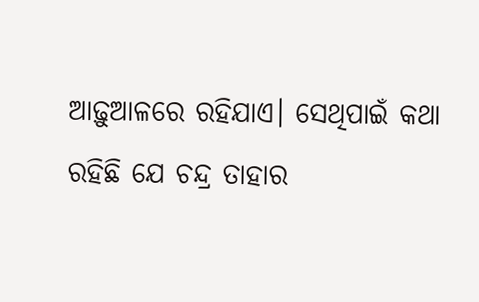ଆଢ଼ୁଆଳରେ ରହିଯାଏ। ସେଥିପାଇଁ କଥା ରହିଛି ଯେ ଚନ୍ଦ୍ର ତାହାର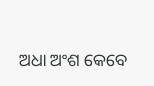ଅଧା ଅଂଶ କେବେ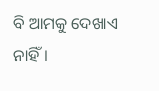ବି ଆମକୁ ଦେଖାଏ ନାହିଁ।